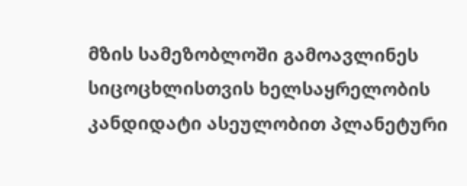მზის სამეზობლოში გამოავლინეს სიცოცხლისთვის ხელსაყრელობის კანდიდატი ასეულობით პლანეტური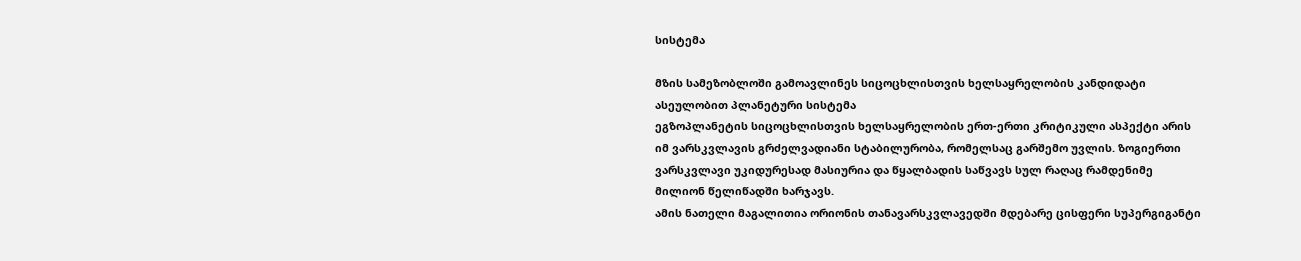სისტემა

მზის სამეზობლოში გამოავლინეს სიცოცხლისთვის ხელსაყრელობის კანდიდატი ასეულობით პლანეტური სისტემა
ეგზოპლანეტის სიცოცხლისთვის ხელსაყრელობის ერთ-ერთი კრიტიკული ასპექტი არის იმ ვარსკვლავის გრძელვადიანი სტაბილურობა, რომელსაც გარშემო უვლის. ზოგიერთი ვარსკვლავი უკიდურესად მასიურია და წყალბადის საწვავს სულ რაღაც რამდენიმე მილიონ წელიწადში ხარჯავს.
ამის ნათელი მაგალითია ორიონის თანავარსკვლავედში მდებარე ცისფერი სუპერგიგანტი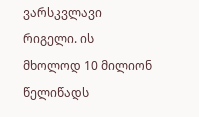ვარსკვლავი რიგელი. ის მხოლოდ 10 მილიონ წელიწადს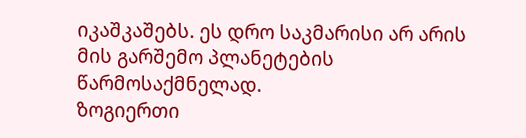იკაშკაშებს. ეს დრო საკმარისი არ არის მის გარშემო პლანეტების წარმოსაქმნელად.
ზოგიერთი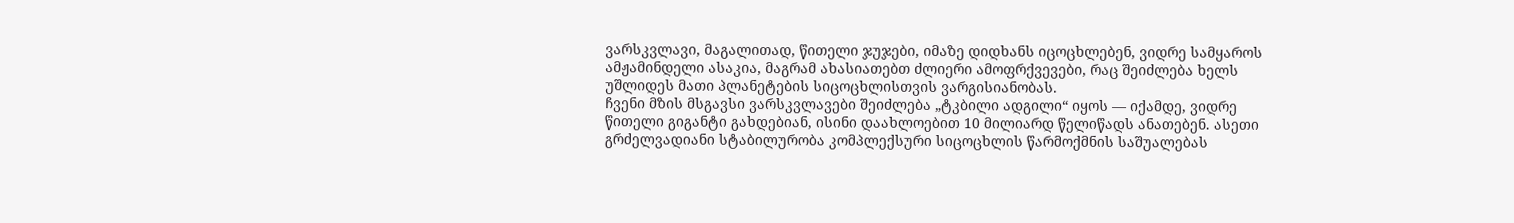ვარსკვლავი, მაგალითად, წითელი ჯუჯები, იმაზე დიდხანს იცოცხლებენ, ვიდრე სამყაროს ამჟამინდელი ასაკია, მაგრამ ახასიათებთ ძლიერი ამოფრქვევები, რაც შეიძლება ხელს უშლიდეს მათი პლანეტების სიცოცხლისთვის ვარგისიანობას.
ჩვენი მზის მსგავსი ვარსკვლავები შეიძლება „ტკბილი ადგილი“ იყოს — იქამდე, ვიდრე წითელი გიგანტი გახდებიან, ისინი დაახლოებით 10 მილიარდ წელიწადს ანათებენ. ასეთი გრძელვადიანი სტაბილურობა კომპლექსური სიცოცხლის წარმოქმნის საშუალებას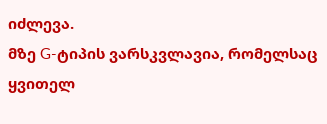იძლევა.
მზე G-ტიპის ვარსკვლავია, რომელსაც ყვითელ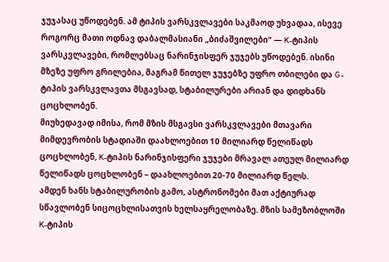ჯუჯასაც უწოდებენ. ამ ტიპის ვარსკვლავები საკმაოდ უხვადაა, ისევე როგორც მათი ოდნავ დაბალმასიანი „ბიძაშვილები“ — K-ტიპის ვარსკვლავები, რომლებსაც ნარინჯისფერ ჯუჯებს უწოდებენ. ისინი მზეზე უფრო გრილებია, მაგრამ წითელ ჯუჯებზე უფრო თბილები და G-ტიპის ვარსკვლავთა მსგავსად, სტაბილურები არიან და დიდხანს ცოცხლობენ.
მიუხედავად იმისა, რომ მზის მსგავსი ვარსკვლავები მთავარი მიმდევრობის სტადიაში დაახლოებით 10 მილიარდ წელიწადს ცოცხლობენ, K-ტიპის ნარინჯისფერი ჯუჯები მრავალ ათეულ მილიარდ წელიწადს ცოცხლობენ – დაახლოებით 20-70 მილიარდ წელს.
ამდენ ხანს სტაბილურობის გამო, ასტრონომები მათ აქტიურად სწავლობენ სიცოცხლისათვის ხელსაყრელობაზე. მზის სამეზობლოში K-ტიპის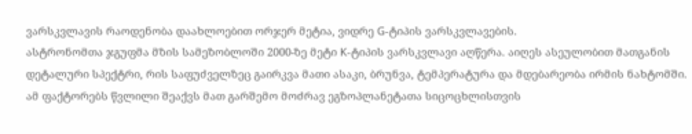ვარსკვლავის რაოდენობა დაახლოებით ორჯერ მეტია, ვიდრე G-ტიპის ვარსკვლავების.
ასტრონომთა ჯგუფმა მზის სამეზობლოში 2000-ზე მეტი K-ტიპის ვარსკვლავი აღწერა. აიღეს ასეულობით მათგანის დეტალური სპექტრი, რის საფუძველზეც გაირკვა მათი ასაკი, ბრუნვა, ტემპერატურა და მდებარეობა ირმის ნახტომში. ამ ფაქტორებს წვლილი შეაქვს მათ გარშემო მოძრავ ეგზოპლანეტათა სიცოცხლისთვის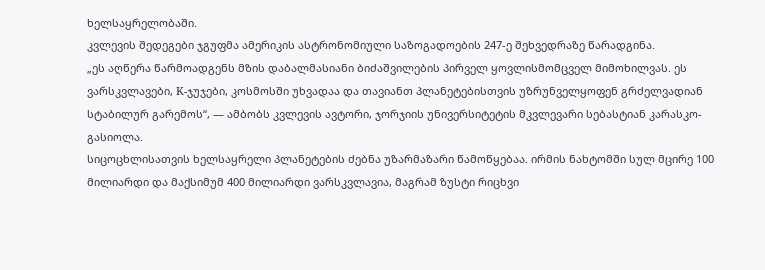ხელსაყრელობაში.
კვლევის შედეგები ჯგუფმა ამერიკის ასტრონომიული საზოგადოების 247-ე შეხვედრაზე წარადგინა.
„ეს აღწერა წარმოადგენს მზის დაბალმასიანი ბიძაშვილების პირველ ყოვლისმომცველ მიმოხილვას. ეს ვარსკვლავები, K-ჯუჯები, კოსმოსში უხვადაა და თავიანთ პლანეტებისთვის უზრუნველყოფენ გრძელვადიან სტაბილურ გარემოს“, — ამბობს კვლევის ავტორი, ჯორჯიის უნივერსიტეტის მკვლევარი სებასტიან კარასკო-გასიოლა.
სიცოცხლისათვის ხელსაყრელი პლანეტების ძებნა უზარმაზარი წამოწყებაა. ირმის ნახტომში სულ მცირე 100 მილიარდი და მაქსიმუმ 400 მილიარდი ვარსკვლავია, მაგრამ ზუსტი რიცხვი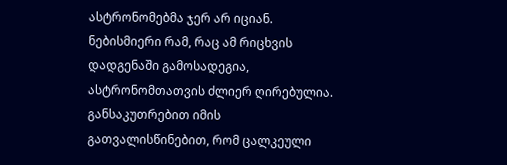ასტრონომებმა ჯერ არ იციან.
ნებისმიერი რამ, რაც ამ რიცხვის დადგენაში გამოსადეგია, ასტრონომთათვის ძლიერ ღირებულია. განსაკუთრებით იმის გათვალისწინებით, რომ ცალკეული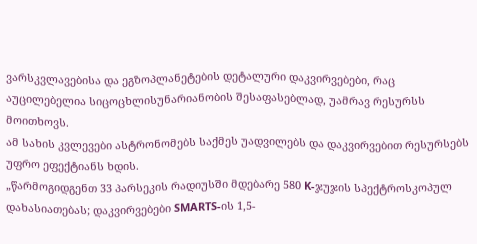ვარსკვლავებისა და ეგზოპლანეტების დეტალური დაკვირვებები, რაც აუცილებელია სიცოცხლისუნარიანობის შესაფასებლად, უამრავ რესურსს მოითხოვს.
ამ სახის კვლევები ასტრონომებს საქმეს უადვილებს და დაკვირვებით რესურსებს უფრო ეფექტიანს ხდის.
„წარმოგიდგენთ 33 პარსეკის რადიუსში მდებარე 580 K-ჯუჯის სპექტროსკოპულ დახასიათებას; დაკვირვებები SMARTS-ის 1,5-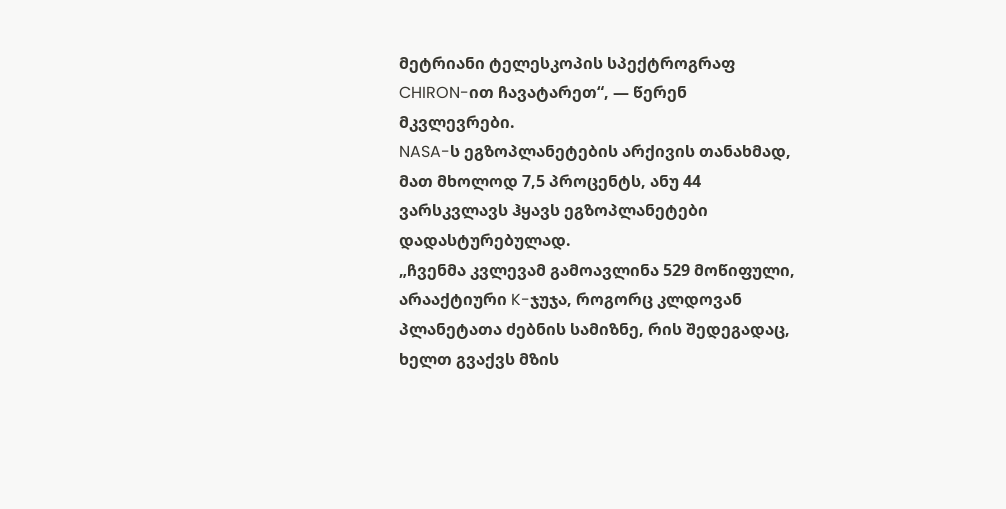მეტრიანი ტელესკოპის სპექტროგრაფ CHIRON-ით ჩავატარეთ“, — წერენ მკვლევრები.
NASA-ს ეგზოპლანეტების არქივის თანახმად, მათ მხოლოდ 7,5 პროცენტს, ანუ 44 ვარსკვლავს ჰყავს ეგზოპლანეტები დადასტურებულად.
„ჩვენმა კვლევამ გამოავლინა 529 მოწიფული, არააქტიური K-ჯუჯა, როგორც კლდოვან პლანეტათა ძებნის სამიზნე, რის შედეგადაც, ხელთ გვაქვს მზის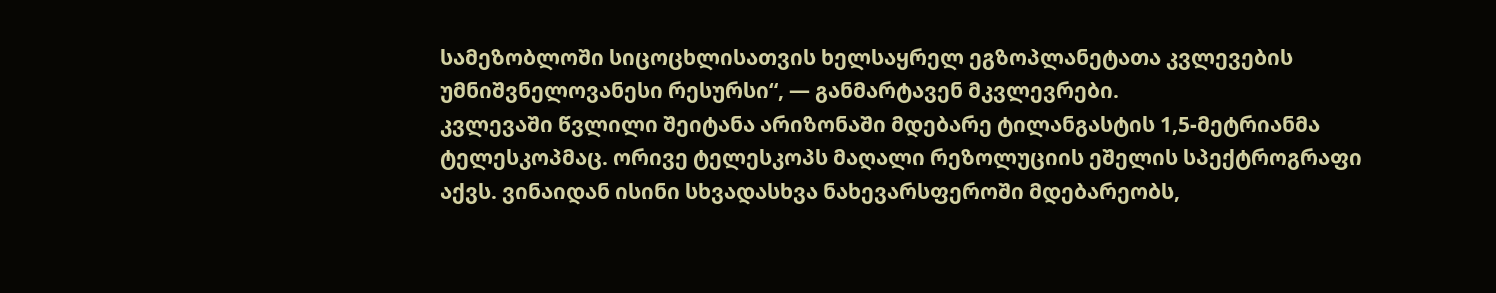სამეზობლოში სიცოცხლისათვის ხელსაყრელ ეგზოპლანეტათა კვლევების უმნიშვნელოვანესი რესურსი“, — განმარტავენ მკვლევრები.
კვლევაში წვლილი შეიტანა არიზონაში მდებარე ტილანგასტის 1,5-მეტრიანმა ტელესკოპმაც. ორივე ტელესკოპს მაღალი რეზოლუციის ეშელის სპექტროგრაფი აქვს. ვინაიდან ისინი სხვადასხვა ნახევარსფეროში მდებარეობს,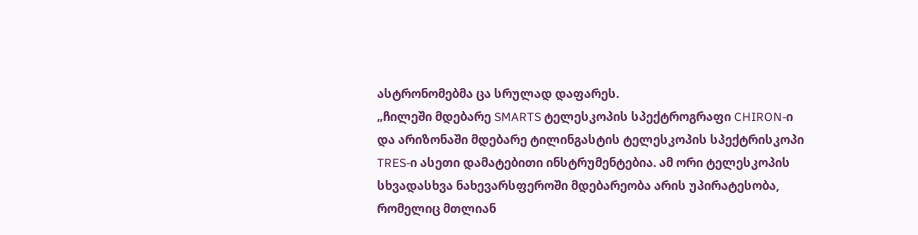ასტრონომებმა ცა სრულად დაფარეს.
„ჩილეში მდებარე SMARTS ტელესკოპის სპექტროგრაფი CHIRON-ი და არიზონაში მდებარე ტილინგასტის ტელესკოპის სპექტრისკოპი TRES-ი ასეთი დამატებითი ინსტრუმენტებია. ამ ორი ტელესკოპის სხვადასხვა ნახევარსფეროში მდებარეობა არის უპირატესობა, რომელიც მთლიან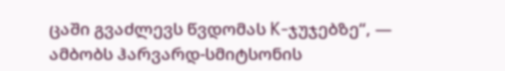ცაში გვაძლევს წვდომას K-ჯუჯებზე“, — ამბობს ჰარვარდ-სმიტსონის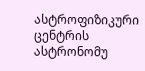ასტროფიზიკური ცენტრის ასტრონომუ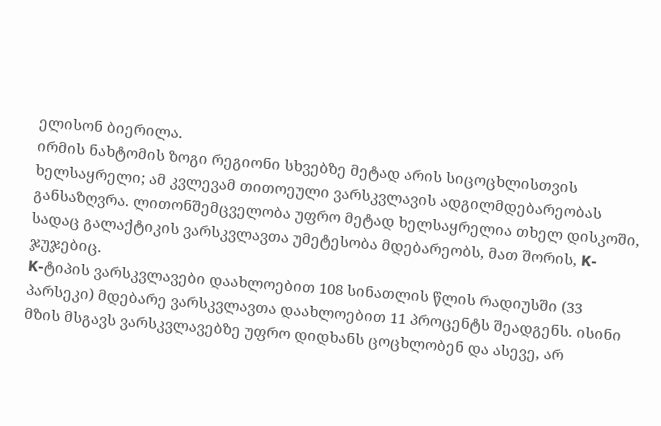ელისონ ბიერილა.
ირმის ნახტომის ზოგი რეგიონი სხვებზე მეტად არის სიცოცხლისთვის ხელსაყრელი; ამ კვლევამ თითოეული ვარსკვლავის ადგილმდებარეობას განსაზღვრა. ლითონშემცველობა უფრო მეტად ხელსაყრელია თხელ დისკოში, სადაც გალაქტიკის ვარსკვლავთა უმეტესობა მდებარეობს, მათ შორის, K-ჯუჯებიც.
K-ტიპის ვარსკვლავები დაახლოებით 108 სინათლის წლის რადიუსში (33 პარსეკი) მდებარე ვარსკვლავთა დაახლოებით 11 პროცენტს შეადგენს. ისინი მზის მსგავს ვარსკვლავებზე უფრო დიდხანს ცოცხლობენ და ასევე, არ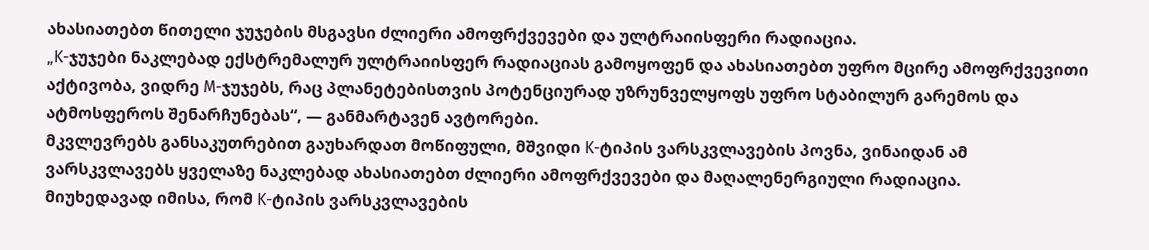ახასიათებთ წითელი ჯუჯების მსგავსი ძლიერი ამოფრქვევები და ულტრაიისფერი რადიაცია.
„K-ჯუჯები ნაკლებად ექსტრემალურ ულტრაიისფერ რადიაციას გამოყოფენ და ახასიათებთ უფრო მცირე ამოფრქვევითი აქტივობა, ვიდრე M-ჯუჯებს, რაც პლანეტებისთვის პოტენციურად უზრუნველყოფს უფრო სტაბილურ გარემოს და ატმოსფეროს შენარჩუნებას“, — განმარტავენ ავტორები.
მკვლევრებს განსაკუთრებით გაუხარდათ მოწიფული, მშვიდი K-ტიპის ვარსკვლავების პოვნა, ვინაიდან ამ ვარსკვლავებს ყველაზე ნაკლებად ახასიათებთ ძლიერი ამოფრქვევები და მაღალენერგიული რადიაცია.
მიუხედავად იმისა, რომ K-ტიპის ვარსკვლავების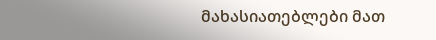მახასიათებლები მათ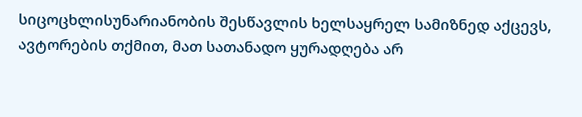სიცოცხლისუნარიანობის შესწავლის ხელსაყრელ სამიზნედ აქცევს, ავტორების თქმით, მათ სათანადო ყურადღება არ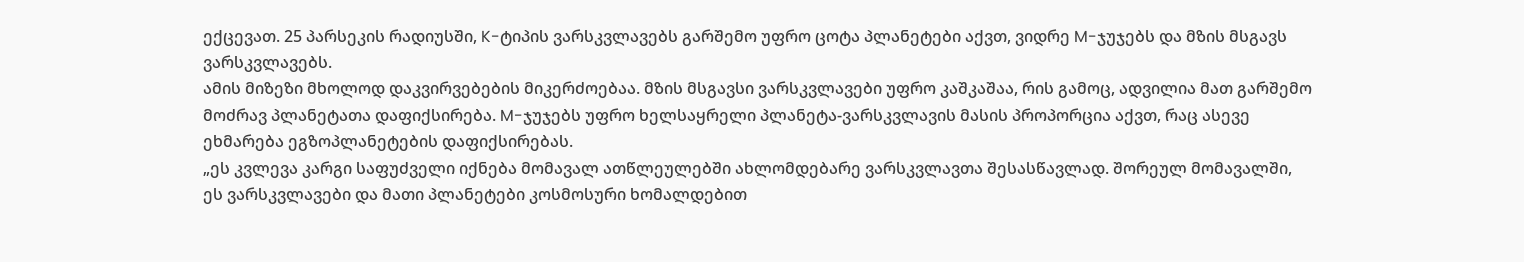ექცევათ. 25 პარსეკის რადიუსში, K-ტიპის ვარსკვლავებს გარშემო უფრო ცოტა პლანეტები აქვთ, ვიდრე M-ჯუჯებს და მზის მსგავს ვარსკვლავებს.
ამის მიზეზი მხოლოდ დაკვირვებების მიკერძოებაა. მზის მსგავსი ვარსკვლავები უფრო კაშკაშაა, რის გამოც, ადვილია მათ გარშემო მოძრავ პლანეტათა დაფიქსირება. M-ჯუჯებს უფრო ხელსაყრელი პლანეტა-ვარსკვლავის მასის პროპორცია აქვთ, რაც ასევე ეხმარება ეგზოპლანეტების დაფიქსირებას.
„ეს კვლევა კარგი საფუძველი იქნება მომავალ ათწლეულებში ახლომდებარე ვარსკვლავთა შესასწავლად. შორეულ მომავალში, ეს ვარსკვლავები და მათი პლანეტები კოსმოსური ხომალდებით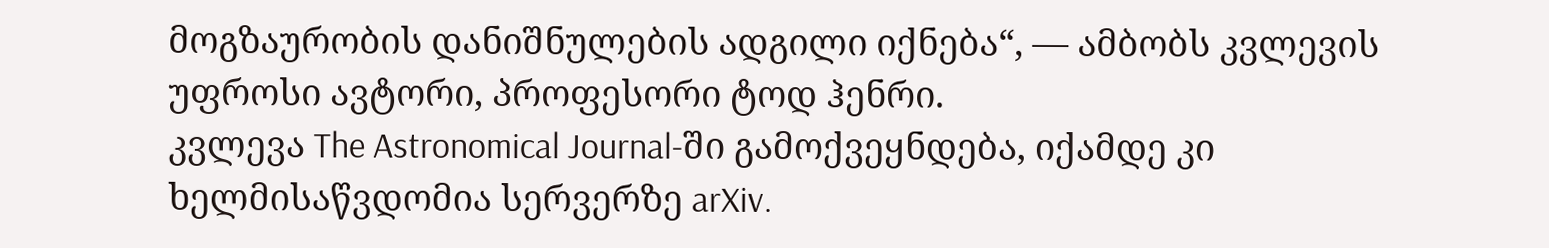მოგზაურობის დანიშნულების ადგილი იქნება“, — ამბობს კვლევის უფროსი ავტორი, პროფესორი ტოდ ჰენრი.
კვლევა The Astronomical Journal-ში გამოქვეყნდება, იქამდე კი ხელმისაწვდომია სერვერზე arXiv.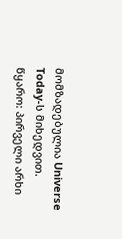მომზადებულია Universe Today-ს მიხედვით.
წყარო: პირველი არხი